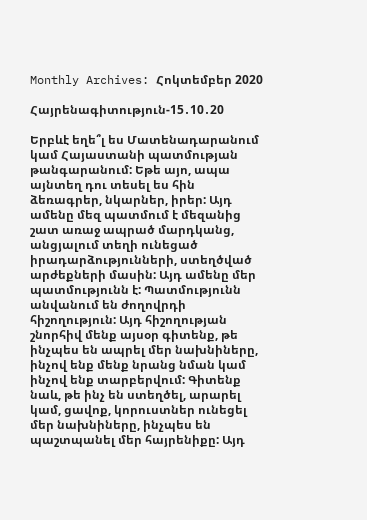Monthly Archives: Հոկտեմբեր 2020

Հայրենագիտություն-15․10․20

Երբևէ եղե՞լ ես Մատենադարանում կամ Հայաստանի պատմության թանգարանում: Եթե այո, ապա այնտեղ դու տեսել ես հին ձեռագրեր, նկարներ, իրեր: Այդ ամենը մեզ պատմում է մեզանից շատ առաջ ապրած մարդկանց, անցյալում տեղի ունեցած իրադարձությունների, ստեղծված արժեքների մասին: Այդ ամենը մեր պատմությունն է: Պատմությունն անվանում են ժողովրդի հիշողություն: Այդ հիշողության շնորհիվ մենք այսօր գիտենք, թե ինչպես են ապրել մեր նախնիները, ինչով ենք մենք նրանց նման կամ ինչով ենք տարբերվում: Գիտենք նաև, թե ինչ են ստեղծել, արարել կամ, ցավոք, կորուստներ ունեցել մեր նախնիները, ինչպես են պաշտպանել մեր հայրենիքը: Այդ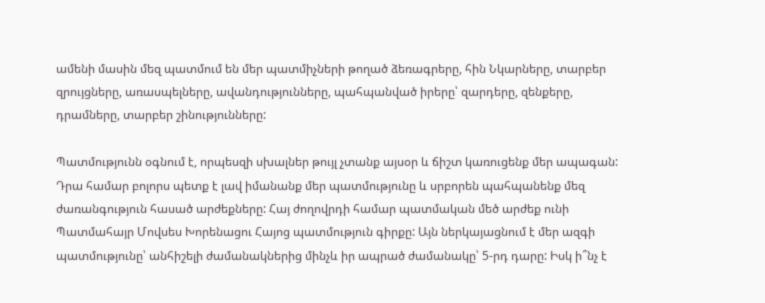ամենի մասին մեզ պատմում են մեր պատմիչների թողած ձեռագրերը, հին Նկարները, տարբեր զրույցները, առասպելները, ավանդությունները, պահպանված իրերը՝ զարդերը, զենքերը, դրամները, տարբեր շինությունները:

Պատմությունն օգնում է, որպեսզի սխալներ թույլ չտանք այսօր և ճիշտ կառուցենք մեր ապագան: Դրա համար բոլորս պետք է լավ իմանանք մեր պատմությունը և սրբորեն պահպանենք մեզ ժառանգություն հասած արժեքները: Հայ ժողովրդի համար պատմական մեծ արժեք ունի Պատմահայր Մովսես Խորենացու Հայոց պատմություն գիրքը: Այն ներկայացնում է մեր ազգի պատմությունը՝ անհիշելի ժամանակներից մինչև իր ապրած ժամանակը՝ 5-րդ դարը: Իսկ ի՞նչ է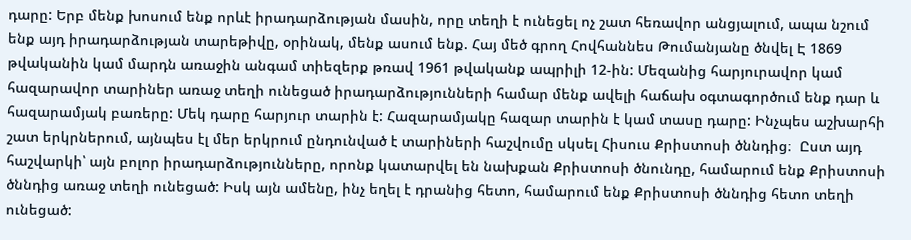դարը: Երբ մենք խոսում ենք որևէ իրադարձության մասին, որը տեղի է ունեցել ոչ շատ հեռավոր անցյալում, ապա նշում ենք այդ իրադարձության տարեթիվը, օրինակ, մենք ասում ենք. Հայ մեծ գրող Հովհաննես Թումանյանը ծնվել Է 1869 թվականին կամ մարդն առաջին անգամ տիեզերք թռավ 1961 թվականք ապրիլի 12-ին: Մեզանից հարյուրավոր կամ հազարավոր տարիներ առաջ տեղի ունեցած իրադարձությունների համար մենք ավելի հաճախ օգտագործում ենք դար և հազարամյակ բառերը: Մեկ դարը հարյուր տարին է: Հազարամյակը հազար տարին է կամ տասը դարը: Ինչպես աշխարհի շատ երկրներում, այնպես էլ մեր երկրում ընդունված է տարիների հաշվումը սկսել Հիսուս Քրիստոսի ծննդից։  Ըստ այդ հաշվարկի՝ այն բոլոր իրադարձությունները, որոնք կատարվել են նախքան Քրիստոսի ծնունդը, համարում ենք Քրիստոսի ծննդից առաջ տեղի ունեցած: Իսկ այն ամենը, ինչ եղել է դրանից հետո, համարում ենք Քրիստոսի ծննդից հետո տեղի ունեցած: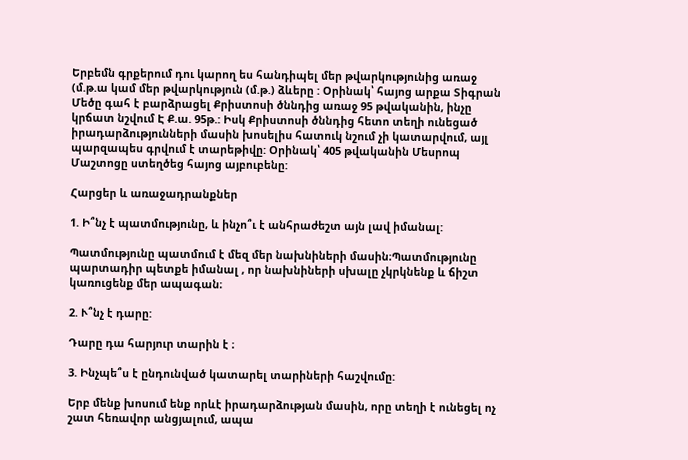Երբեմն գրքերում դու կարող ես հանդիպել մեր թվարկությունից առաջ (մ.թ.ա կամ մեր թվարկություն (մ.թ.) ձևերը : Օրինակ՝ հայոց արքա Տիգրան Մեծը գահ է բարձրացել Քրիստոսի ծննդից առաջ 95 թվականին, ինչը կրճատ նշվում Է Ք.ա. 95թ.: Իսկ Քրիստոսի ծննդից հետո տեղի ունեցած իրադարձությունների մասին խոսելիս հատուկ նշում չի կատարվում, այլ պարզապես գրվում է տարեթիվը: Օրինակ՝ 405 թվականին Մեսրոպ Մաշտոցը ստեղծեց հայոց այբուբենը:

Հարցեր և առաջադրանքներ

1. Ի՞նչ է պատմությունը, և ինչո՞ւ է անհրաժեշտ այն լավ իմանալ:

Պատմությունը պատմում է մեզ մեր նախնիների մասին։Պատմությունը պարտադիր պետքե իմանալ , որ նախնիների սխալը չկրկնենք և ճիշտ կառուցենք մեր ապագան։

2. Ւ՞նչ է դարը:

Դարը դա հարյուր տարին է ։

3. Ինչպե՞ս է ընդունված կատարել տարիների հաշվումը:

Երբ մենք խոսում ենք որևէ իրադարձության մասին, որը տեղի է ունեցել ոչ շատ հեռավոր անցյալում, ապա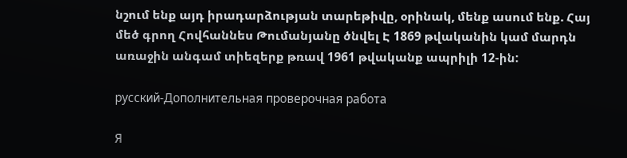նշում ենք այդ իրադարձության տարեթիվը, օրինակ, մենք ասում ենք. Հայ մեծ գրող Հովհաննես Թումանյանը ծնվել Է 1869 թվականին կամ մարդն առաջին անգամ տիեզերք թռավ 1961 թվականք ապրիլի 12-ին:

русский-Дополнительная проверочная работа

Я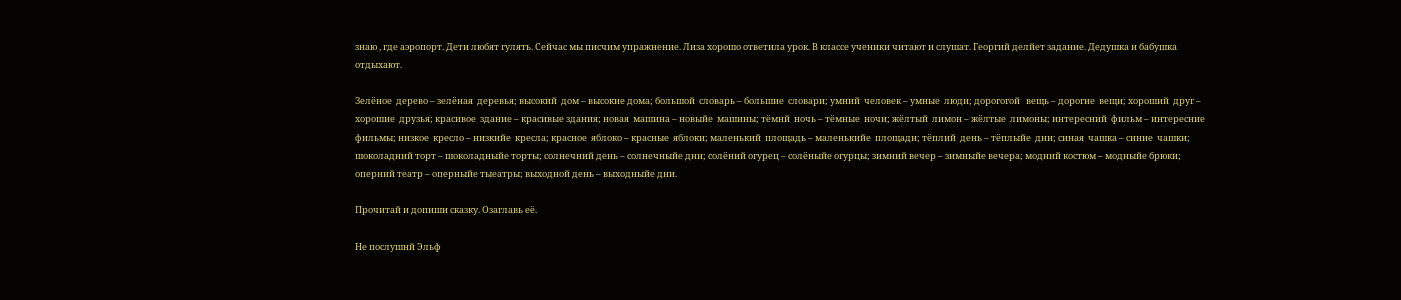знаю , где аэропорт. Дети любят гулять. Сейчас мы писчим упражнение. Лиза хорошо ответила урок. В классе ученики читают и слушат. Георгий делйет задание. Дедушка и бабушка отдыхают.

Зелёное  дерево – зелёная  деревья; высокий  дом – высокие дома; большой  словарь – большие  словари; умний  человек – умные  люди; дорогогой   вещь – дорогие  вещи; хороший  друг – хорошие  друзья; красивое  здание – красивые здания; новая  машина – новыйе  машины; тёмнй  ночь – тёмные  ночи; жёлтый  лимон – жёлтые  лимоны; интересний  фильм – интересние  фильмы; низкое  кресло – низкийе  кресла; красное  яблоко – красные  яблоки; маленький  площадь – маленькийе  площади; тёплий  день – тёплыйе  дни; синая  чашка – синие  чашки; шоколадний торт – шоколадныйе торты; солнечний день – солнечныйе дни; солёний огурец – солёныйе огурцы; зимний вечер – зимныйе вечера; модний костюм – модныйе брюки; оперний театр – оперныйе тыеатры; выходной день – выходныйе дни.

Прочитай и допиши сказку. Озаглавь её.

Не послушнй Эльф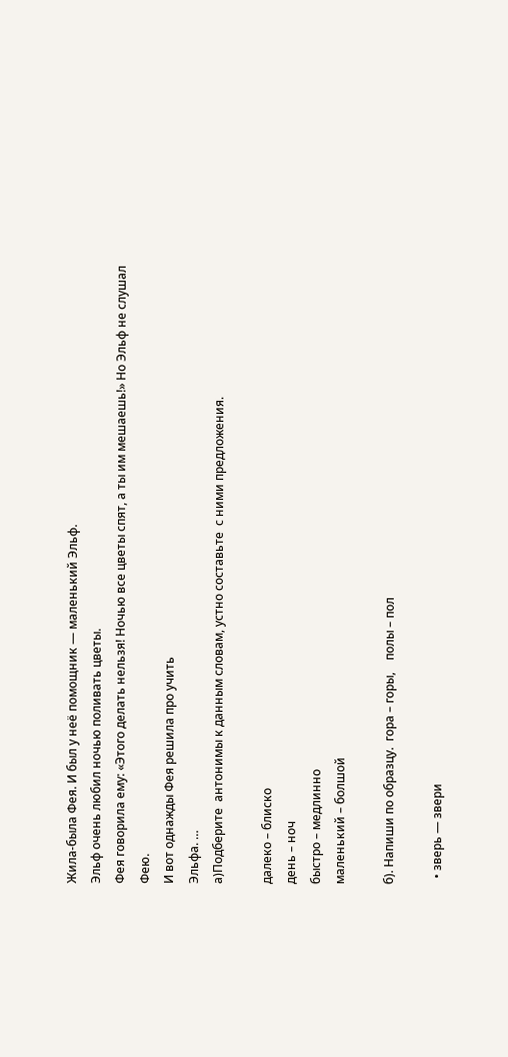Жила-была Фея. И был у неё помощник — маленький Эльф.
Эльф очень любил ночью поливать цветы.
Фея говорила ему: «Этого делать нельзя! Ночью все цветы спят, а ты им мешаешь!» Но Эльф не слушал Фею.
И вот однажды Фея решила про учить
Эльфа. …
а)Подберите  антонимы к данным словам, устно составьте  с ними предложения.

далеко – блиско
день – ноч
быстро – медлинно
маленький – болшой

б). Напиши по образцу.  гора – горы,    полы – пол

  • зверь — звери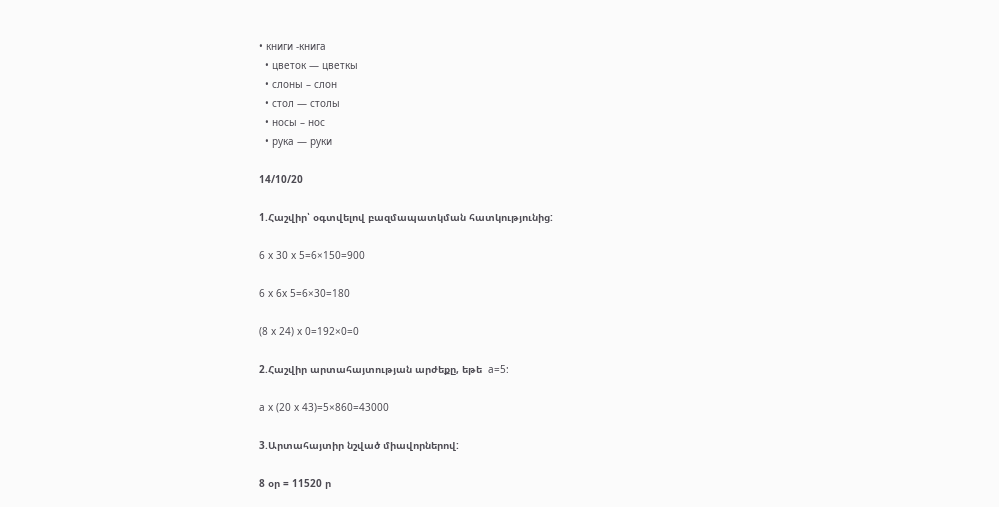• книги -книга
  • цветок — цветкы
  • слоны – слон
  • стол — столы
  • носы – нос
  • рука — руки

14/10/20

1.Հաշվիր՝ օգտվելով բազմապատկման հատկությունից:

6 x 30 x 5=6×150=900

6 x 6x 5=6×30=180

(8 x 24) x 0=192×0=0

2.Հաշվիր արտահայտության արժեքը, եթե  a=5:

a x (20 x 43)=5×860=43000

3.Արտահայտիր նշված միավորներով:

8 օր = 11520 ր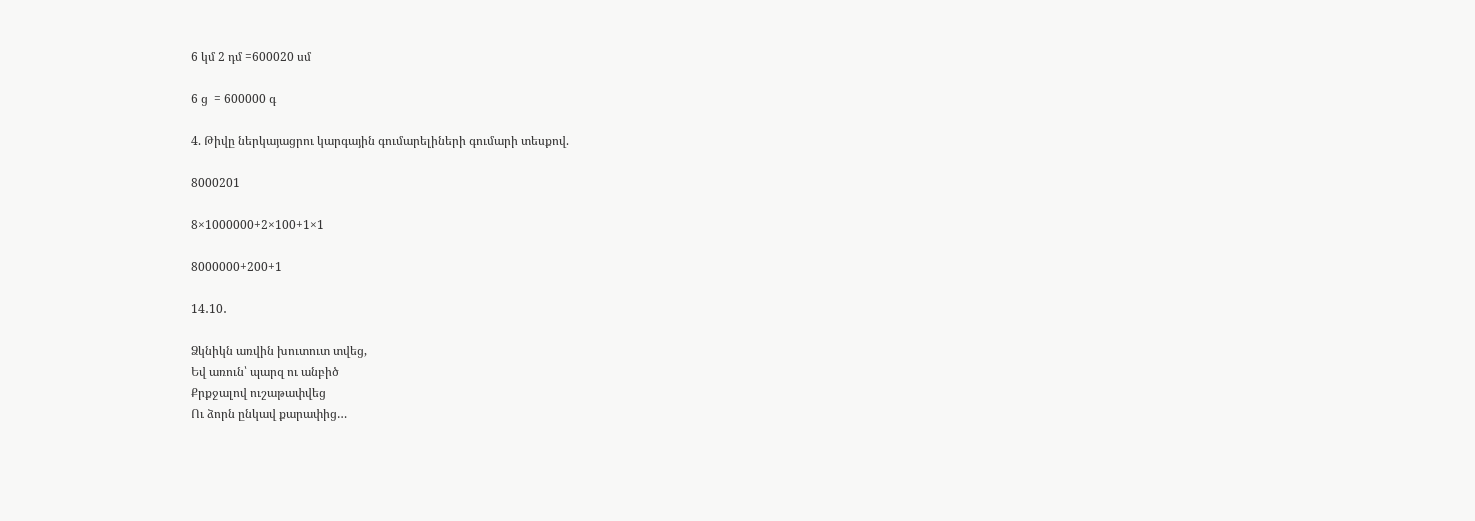6 կմ 2 դմ =600020 սմ

6 ց  = 600000 գ

4. Թիվը ներկայացրու կարգային գումարելիների գումարի տեսքով.

8000201

8×1000000+2×100+1×1

8000000+200+1

14․10․

Ձկնիկն առվին խուտուտ տվեց,
Եվ առուն՝ պարզ ու անբիծ
Քրքջալով ուշաթափվեց
Ու ձորն ընկավ քարափից…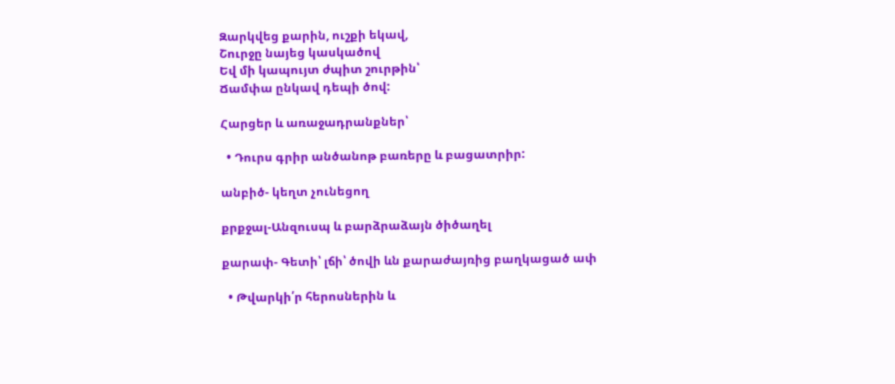Զարկվեց քարին, ուշքի եկավ,
Շուրջը նայեց կասկածով
Եվ մի կապույտ ժպիտ շուրթին՝
Ճամփա ընկավ դեպի ծով:

Հարցեր և առաջադրանքներ՝

  • Դուրս գրիր անծանոթ բառերը և բացատրիր:

անբիծ- կեղտ չունեցող

քրքջալ-Անզուսպ և բարձրաձայն ծիծաղել

քարափ- Գետի՝ լճի՝ ծովի ևն քարաժայռից բաղկացած ափ

  • Թվարկի՛ր հերոսներին և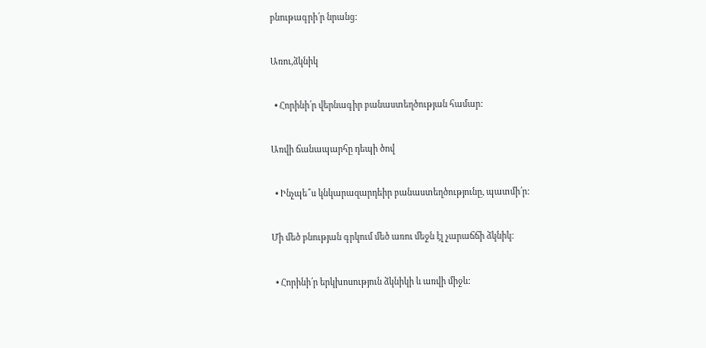բնութագրի՛ր նրանց:

Առու,ձկնիկ

  • Հորինի՛ր վերնագիր բանաստեղծության համար:

Առվի ճանապարհը դեպի ծով

  • Ինչպե՞ս կնկարազարդեիր բանաստեղծությունը, պատմի՛ր:

Մի մեծ բնության գրկում մեծ առու մեջն էլ չարաճճի ձկնիկ։

  • Հորինի՛ր երկխոսություն ձկնիկի և առվի միջև: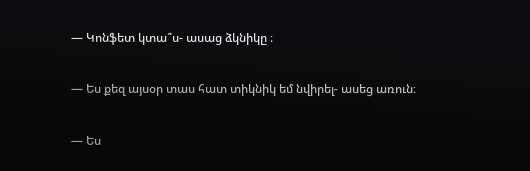— Կոնֆետ կտա՞ս- ասաց ձկնիկը ։

— Ես քեզ այսօր տաս հատ տիկնիկ եմ նվիրել- ասեց առուն։

— Ես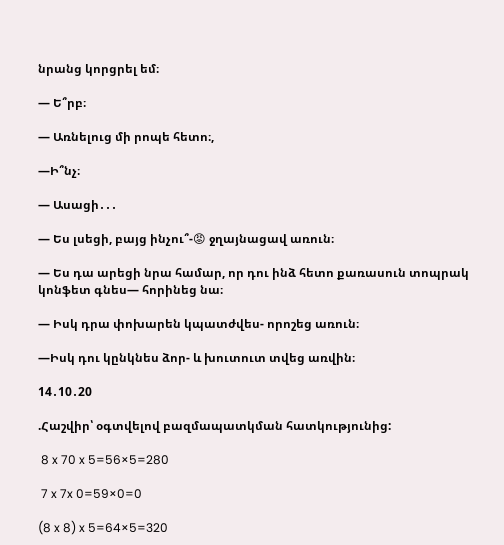նրանց կորցրել եմ։

— Ե՞րբ։

— Առնելուց մի րոպե հետո։,

—Ի՞նչ։

— Ասացի․․․

— Ես լսեցի, բայց ինչու՞-😡 ջղայնացավ առուն։

— Ես դա արեցի նրա համար, որ դու ինձ հետո քառասուն տոպրակ կոնֆետ գնես— հորինեց նա։

— Իսկ դրա փոխարեն կպատժվես- որոշեց առուն։

—Իսկ դու կընկնես ձոր- և խուտուտ տվեց առվին։

14․10․20

.Հաշվիր՝ օգտվելով բազմապատկման հատկությունից:

 8 x 70 x 5=56×5=280

 7 x 7x 0=59×0=0

(8 x 8) x 5=64×5=320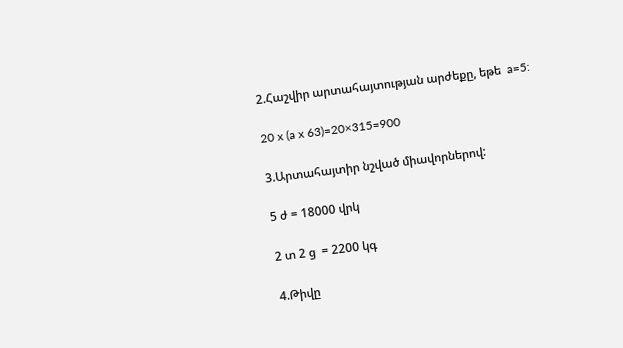2.Հաշվիր արտահայտության արժեքը, եթե  a=5:

20 x (a x 63)=20×315=900

3.Արտահայտիր նշված միավորներով:

5 ժ = 18000 վրկ

2 տ 2 ց  = 2200 կգ

4.Թիվը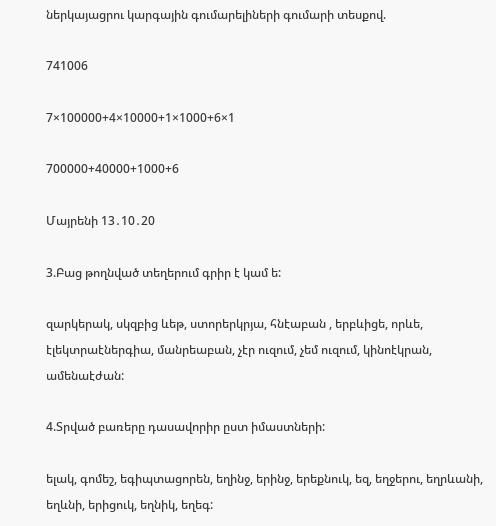ներկայացրու կարգային գումարելիների գումարի տեսքով.

741006

7×100000+4×10000+1×1000+6×1

700000+40000+1000+6

Մայրենի 13․10․20

3.Բաց թողնված տեղերում գրիր է կամ ե:

զարկերակ, սկզբից ևեթ, ստորերկրյա, հնէաբան , երբևիցե, որևե, էլեկտրաէներգիա, մանրեաբան, չէր ուզում, չեմ ուզում, կինոէկրան, ամենաէժան:

4.Տրված բառերը դասավորիր ըստ իմաստների:

ելակ, գոմեշ, եգիպտացորեն, եղինջ, երինջ, երեքնուկ, եզ, եղջերու, եղրևանի, եղևնի, երիցուկ, եղնիկ, եղեգ: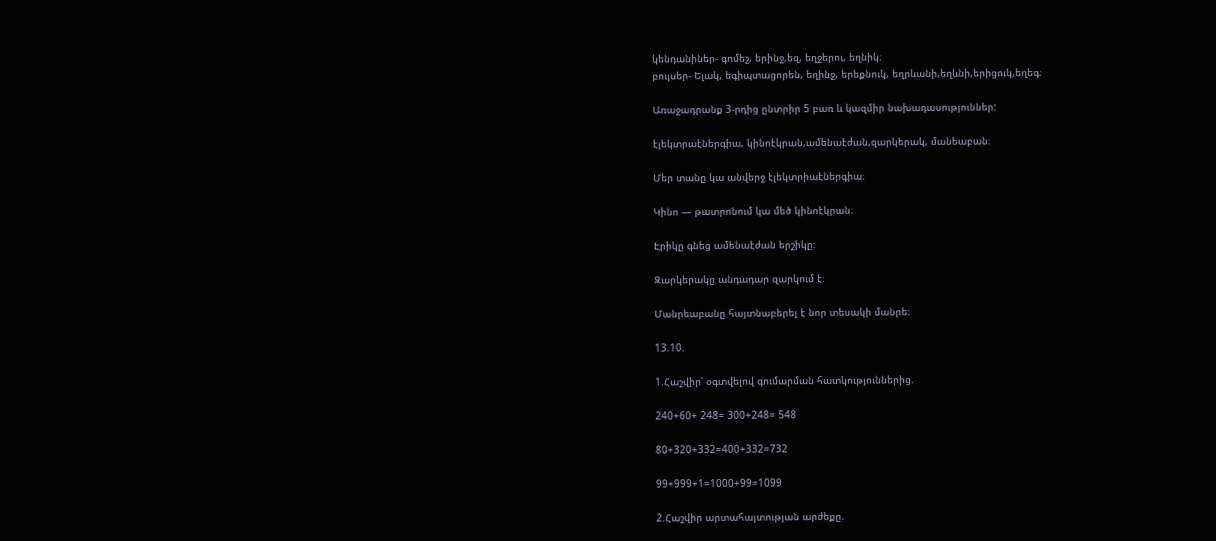կենդանիներ- գոմեշ, երինջ,եզ, եղջերու, եղնիկ։
բույսեր- Ելակ, եգիպտացորեն, եղինջ, երեքնուկ, եղրևանի,եղևնի,երիցուկ,եղեգ։

Առաջադրանք 3-րդից ընտրիր 5 բառ և կազմիր նախադասություններ:

էլեկտրաէներգիա, կինոէկրան,ամենաէժան,զարկերակ, մանեաբան։

Մեր տանը կա անվերջ էլեկտրիաէներգիա։

Կինո — թատրոնում կա մեծ կինոէկրան։

Էրիկը գնեց ամենաէժան երշիկը։

Զարկերակը անդադար զարկում է։

Մանրեաբանը հայտնաբերել է նոր տեսակի մանրե։

13.10.

1.Հաշվիր՝ օգտվելով գումարման հատկություններից.

240+60+ 248= 300+248= 548

80+320+332=400+332=732

99+999+1=1000+99=1099

2.Հաշվիր արտահայտության արժեքը.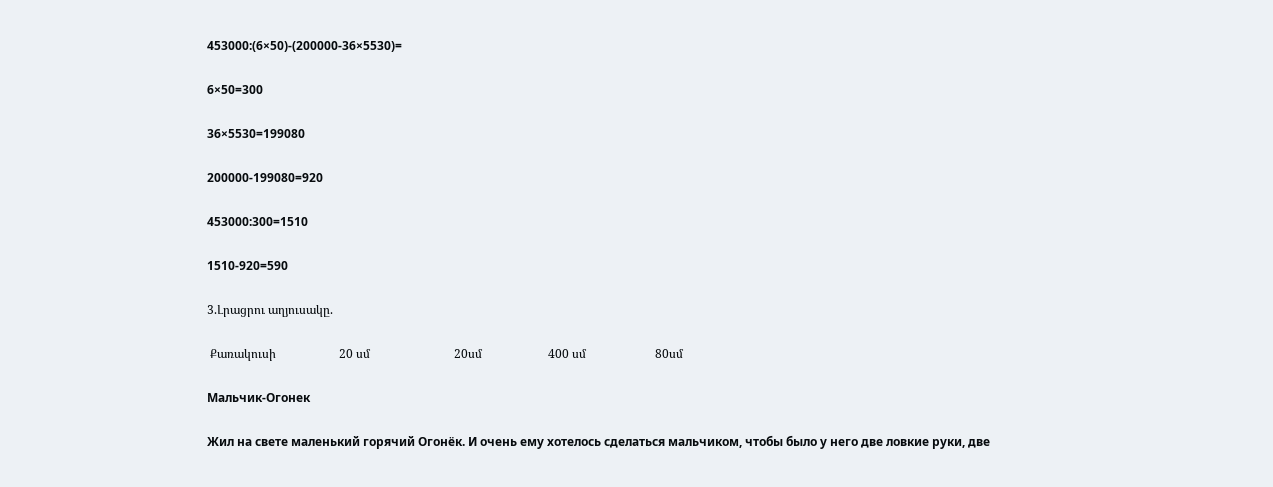453000:(6×50)-(200000-36×5530)=

6×50=300

36×5530=199080

200000-199080=920

453000:300=1510

1510-920=590

3.Լրացրու աղյուսակը.

 Քառակուսի                     20 սմ                            20սմ                      400 սմ                       80սմ

Мальчик-Огонек

Жил на свете маленький горячий Огонёк. И очень ему хотелось сделаться мальчиком, чтобы было у него две ловкие руки, две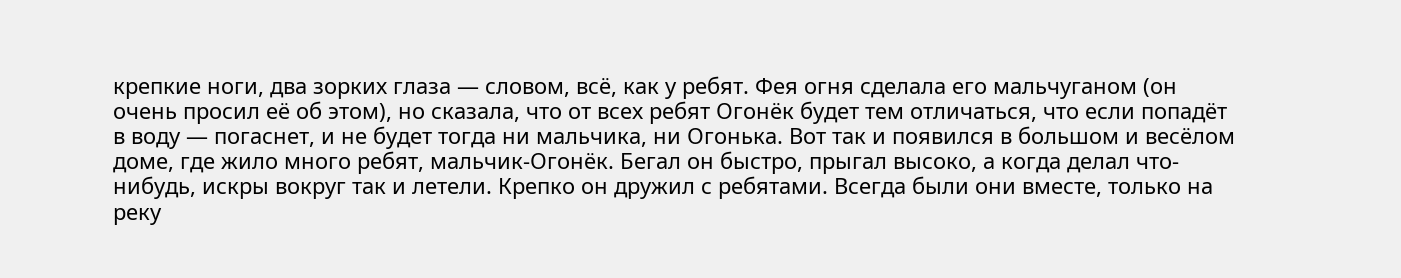крепкие ноги, два зорких глаза — словом, всё, как у ребят. Фея огня сделала его мальчуганом (он очень просил её об этом), но сказала, что от всех ребят Огонёк будет тем отличаться, что если попадёт в воду — погаснет, и не будет тогда ни мальчика, ни Огонька. Вот так и появился в большом и весёлом доме, где жило много ребят, мальчик-Огонёк. Бегал он быстро, прыгал высоко, а когда делал что-нибудь, искры вокруг так и летели. Крепко он дружил с ребятами. Всегда были они вместе, только на реку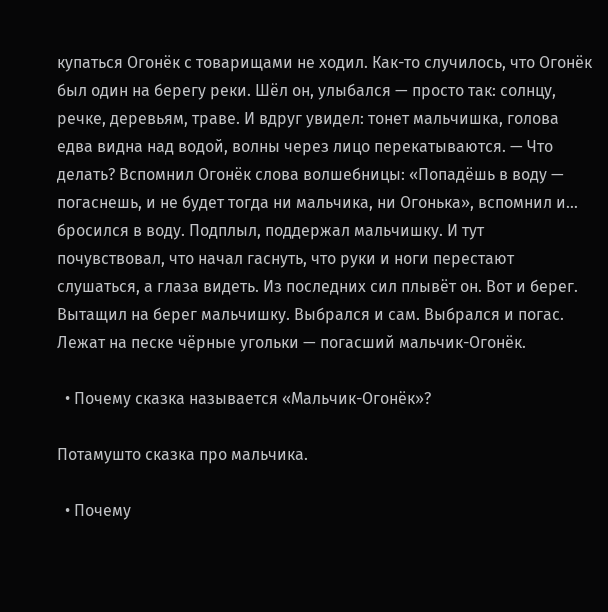купаться Огонёк с товарищами не ходил. Как-то случилось, что Огонёк был один на берегу реки. Шёл он, улыбался — просто так: солнцу, речке, деревьям, траве. И вдруг увидел: тонет мальчишка, голова едва видна над водой, волны через лицо перекатываются. — Что делать? Вспомнил Огонёк слова волшебницы: «Попадёшь в воду — погаснешь, и не будет тогда ни мальчика, ни Огонька», вспомнил и… бросился в воду. Подплыл, поддержал мальчишку. И тут почувствовал, что начал гаснуть, что руки и ноги перестают слушаться, а глаза видеть. Из последних сил плывёт он. Вот и берег. Вытащил на берег мальчишку. Выбрался и сам. Выбрался и погас. Лежат на песке чёрные угольки — погасший мальчик-Огонёк.

  • Почему сказка называется «Мальчик-Огонёк»?

Потамушто сказка про мальчика.

  • Почему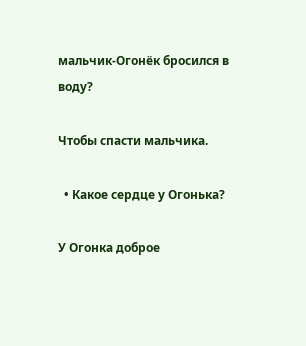мальчик-Огонёк бросился в воду?

Чтобы спасти мальчика.

  • Какое сердце у Огонька?

У Огонка доброе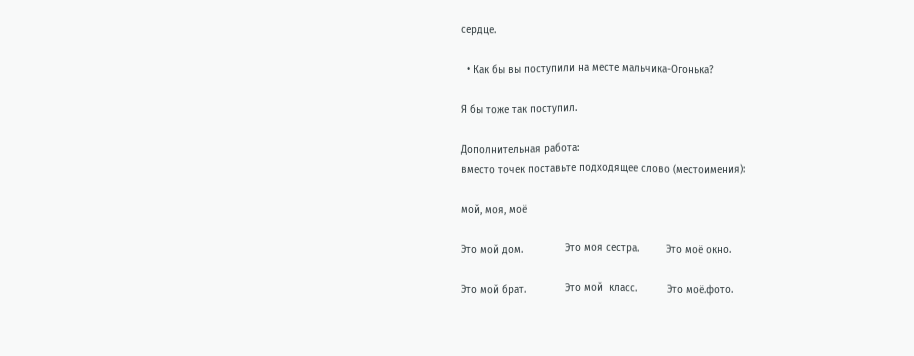сердце.

  • Как бы вы поступили на месте мальчика-Огонька?

Я бы тоже так поступил.

Дополнительная работа:
вместо точек поставьте подходящее слово (местоимения):

мой, моя, моё

Это мой дом.              Это моя сестра.         Это моё окно.

Это мой брат.             Это мой  класс.          Это моё.фото.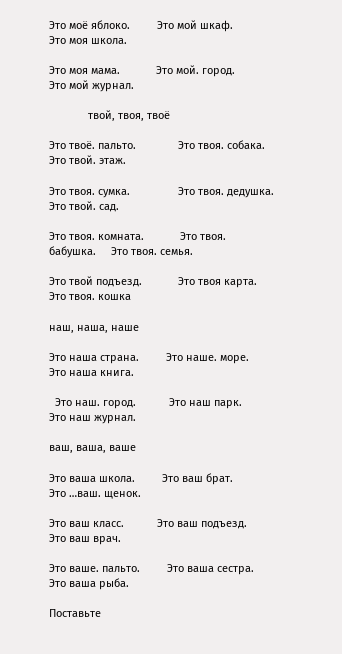Это моё яблоко.         Это мой шкаф.           Это моя школа.

Это моя мама.            Это мой. город.           Это мой журнал.

             твой, твоя, твоё

Это твоё. пальто.              Это твоя. собака.       Это твой. этаж.

Это твоя. сумка.                Это твоя. дедушка.    Это твой. сад.

Это твоя. комната.            Это твоя. бабушка.     Это твоя. семья.

Это твой подъезд.            Это твоя карта.          Это твоя. кошка

наш, наша, наше

Это наша страна.         Это наше. море.            Это наша книга.

  Это наш. город.           Это наш парк.             Это наш журнал.

ваш, ваша, ваше

Это ваша школа.         Это ваш брат.                Это …ваш. щенок.

Это ваш класс.           Это ваш подъезд.          Это ваш врач.

Это ваше. пальто.         Это ваша сестра.             Это ваша рыба.

Поставьте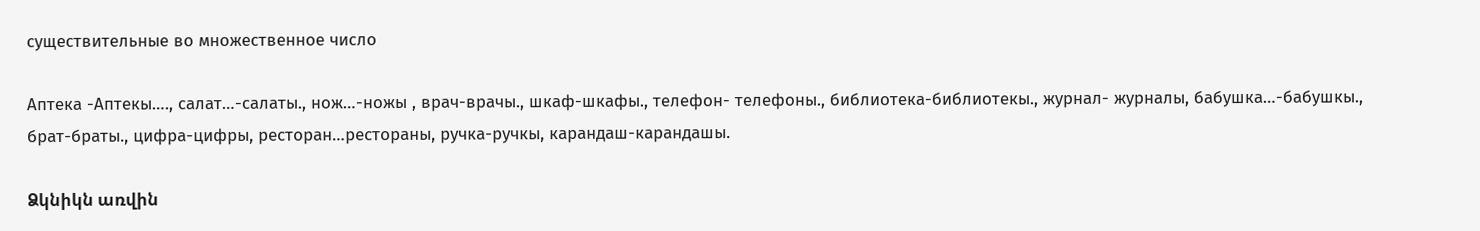существительные во множественное число

Аптека -Аптекы…., салат…-салаты., нож…-ножы , врач-врачы., шкаф-шкафы., телефон- телефоны., библиотека-библиотекы., журнал- журналы, бабушка…-бабушкы., брат-браты., цифра-цифры, ресторан…рестораны, ручка-ручкы, карандаш-карандашы.

Ձկնիկն առվին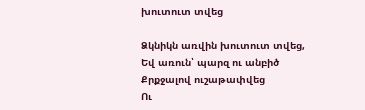խուտուտ տվեց

Ձկնիկն առվին խուտուտ տվեց,
Եվ առուն՝ պարզ ու անբիծ
Քրքջալով ուշաթափվեց
Ու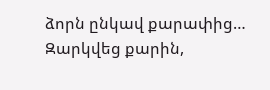ձորն ընկավ քարափից…
Զարկվեց քարին,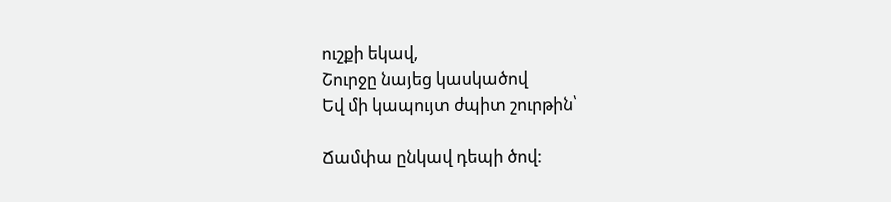ուշքի եկավ,
Շուրջը նայեց կասկածով
Եվ մի կապույտ ժպիտ շուրթին՝

Ճամփա ընկավ դեպի ծով: